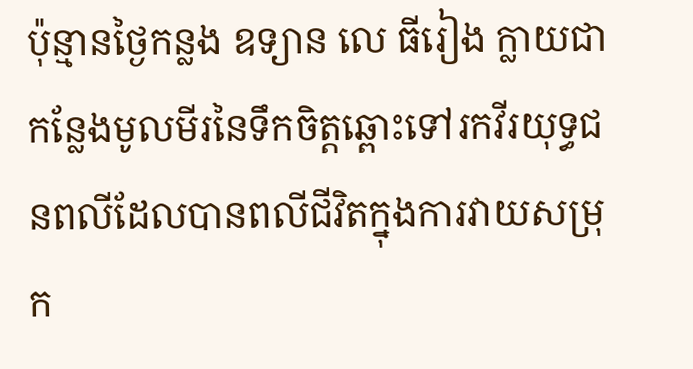ប៉ុន្មានថ្ងៃកន្លង ឧទ្យាន លេ ធីរៀង ក្លាយជាកន្លែងមូលមីរនៃទឹកចិត្តឆ្ពោះទៅរកវីរយុទ្ធជនពលីដែលបានពលីជីវិតក្នុងការវាយសម្រុក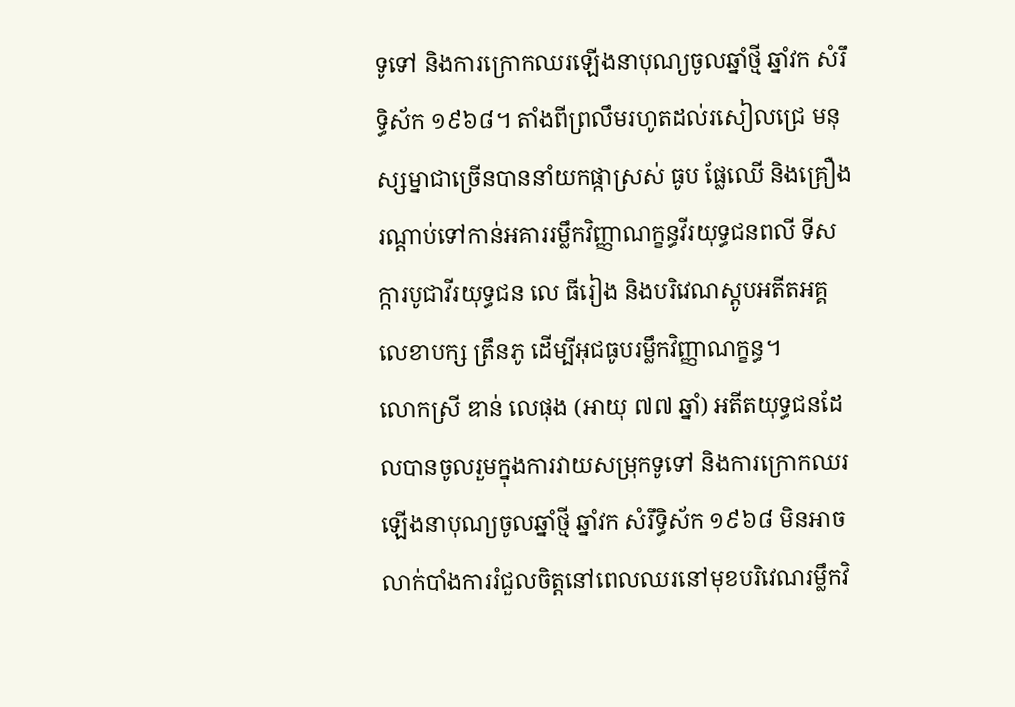ទូទៅ និងការក្រោកឈរឡើងនាបុណ្យចូលឆ្នាំថ្មី ឆ្នាំវក សំរឹទ្ធិស័ក ១៩៦៨។ តាំងពីព្រលឹមរហូតដល់រសៀលជ្រេ មនុស្សម្នាជាច្រើនបាននាំយកផ្កាស្រស់ ធូប ផ្លែឈើ និងគ្រឿងរណ្តាប់ទៅកាន់អគាររម្លឹកវិញ្ញាណក្ខន្ធវីរយុទ្ធជនពលី ទីសក្ការបូជាវីរយុទ្ធជន លេ ធីរៀង និងបរិវេណស្តូបអតីតអគ្គលេខាបក្ស ត្រឹនភូ ដើម្បីអុជធូបរម្លឹកវិញ្ញាណក្ខន្ធ។
លោកស្រី ឌាន់ លេផុង (អាយុ ៧៧ ឆ្នាំ) អតីតយុទ្ធជនដែលបានចូលរួមក្នុងការវាយសម្រុកទូទៅ និងការក្រោកឈរឡើងនាបុណ្យចូលឆ្នាំថ្មី ឆ្នាំវក សំរឹទ្ធិស័ក ១៩៦៨ មិនអាចលាក់បាំងការរំជួលចិត្តនៅពេលឈរនៅមុខបរិវេណរម្លឹកវិ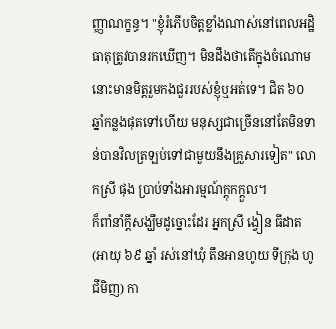ញ្ញាណក្ខន្ធ។ "ខ្ញុំរំភើបចិត្តខ្លាំងណាស់នៅពេលអដ្ឋិធាតុត្រូវបានរកឃើញ។ មិនដឹងថាតើក្នុងចំណោមនោះមានមិត្តរួមកងជួររបស់ខ្ញុំឬអត់ទេ។ ជិត ៦០ ឆ្នាំកន្លងផុតទៅហើយ មនុស្សជាច្រើននៅតែមិនទាន់បានវិលត្រឡប់ទៅជាមួយនឹងគ្រួសារទៀត" លោកស្រី ផុង ប្រាប់ទាំងអារម្មណ៍ក្តុកក្តួល។
ក៏ពាំនាំក្តីសង្ឃឹមដូច្នោះដែរ អ្នកស្រី ង្វៀន ធីដាត (អាយុ ៦៩ ឆ្នាំ រស់នៅឃុំ តឹនអានហូយ ទីក្រុង ហូ ជីមិញ) កា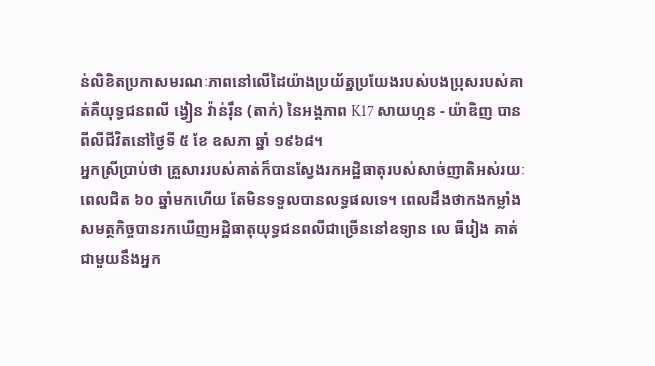ន់លិខិតប្រកាសមរណៈភាពនៅលើដៃយ៉ាងប្រយ័ត្នប្រយែងរបស់បងប្រុសរបស់គាត់គឺយុទ្ធជនពលី ង្វៀន វ៉ាន់រ៉ឹន (តាក់) នៃអង្គភាព K17 សាយហ្កន - យ៉ាឌិញ បានពីលីជីវិតនៅថ្ងៃទី ៥ ខែ ឧសភា ឆ្នាំ ១៩៦៨។
អ្នកស្រីប្រាប់ថា គ្រួសាររបស់គាត់ក៏បានស្វែងរកអដ្ឋិធាតុរបស់សាច់ញាតិអស់រយៈពេលជិត ៦០ ឆ្នាំមកហើយ តែមិនទទួលបានលទ្ធផលទេ។ ពេលដឹងថាកងកម្លាំងសមត្ថកិច្ចបានរកឃើញអដ្ឋិធាតុយុទ្ធជនពលីជាច្រើននៅឧទ្យាន លេ ធីរៀង គាត់ជាមួយនឹងអ្នក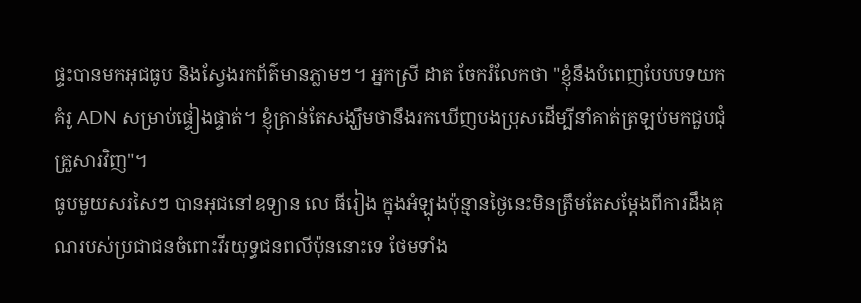ផ្ទះបានមកអុជធូប និងស្វែងរកព័ត៌មានភ្លាមៗ។ អ្នកស្រី ដាត ចែករំលែកថា "ខ្ញុំនឹងបំពេញបែបបទយកគំរូ ADN សម្រាប់ផ្ទៀងផ្ទាត់។ ខ្ញុំគ្រាន់តែសង្ឃឹមថានឹងរកឃើញបងប្រុសដើម្បីនាំគាត់ត្រឡប់មកជួបជុំគ្រួសារវិញ"។
ធូបមួយសរសៃៗ បានអុជនៅឧទ្យាន លេ ធីរៀង ក្នុងអំឡុងប៉ុន្មានថ្ងៃនេះមិនត្រឹមតែសម្តែងពីការដឹងគុណរបស់ប្រជាជនចំពោះវីរយុទ្ធជនពលីប៉ុននោះទេ ថែមទាំង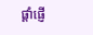ផ្តាំផ្ញើ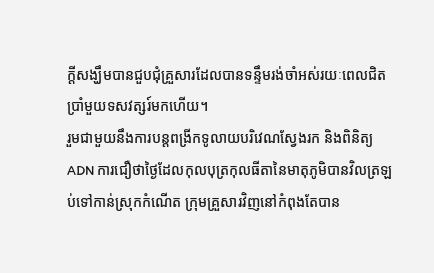ក្តីសង្ឃឹមបានជួបជុំគ្រួសារដែលបានទន្ទឹមរង់ចាំអស់រយៈពេលជិតប្រាំមួយទសវត្សរ៍មកហើយ។
រួមជាមួយនឹងការបន្តពង្រីកទូលាយបរិវេណស្វែងរក និងពិនិត្យ ADN ការជឿថាថ្ងៃដែលកុលបុត្រកុលធីតានៃមាតុភូមិបានវិលត្រឡប់ទៅកាន់ស្រុកកំណើត ក្រុមគ្រួសារវិញនៅកំពុងតែបាន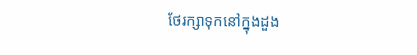ថែរក្សាទុកនៅក្នុងដួង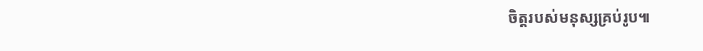ចិត្តរបស់មនុស្សគ្រប់រូប៕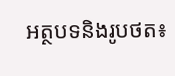អត្ថបទនិងរូបថត៖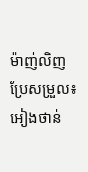ម៉ាញ់លិញ
ប្រែសម្រួល៖ អៀងថាន់